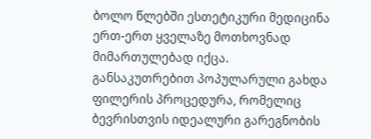ბოლო წლებში ესთეტიკური მედიცინა ერთ-ერთ ყველაზე მოთხოვნად მიმართულებად იქცა. განსაკუთრებით პოპულარული გახდა ფილერის პროცედურა, რომელიც ბევრისთვის იდეალური გარეგნობის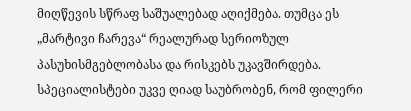მიღწევის სწრაფ საშუალებად აღიქმება. თუმცა ეს „მარტივი ჩარევა“ რეალურად სერიოზულ პასუხისმგებლობასა და რისკებს უკავშირდება.
სპეციალისტები უკვე ღიად საუბრობენ, რომ ფილერი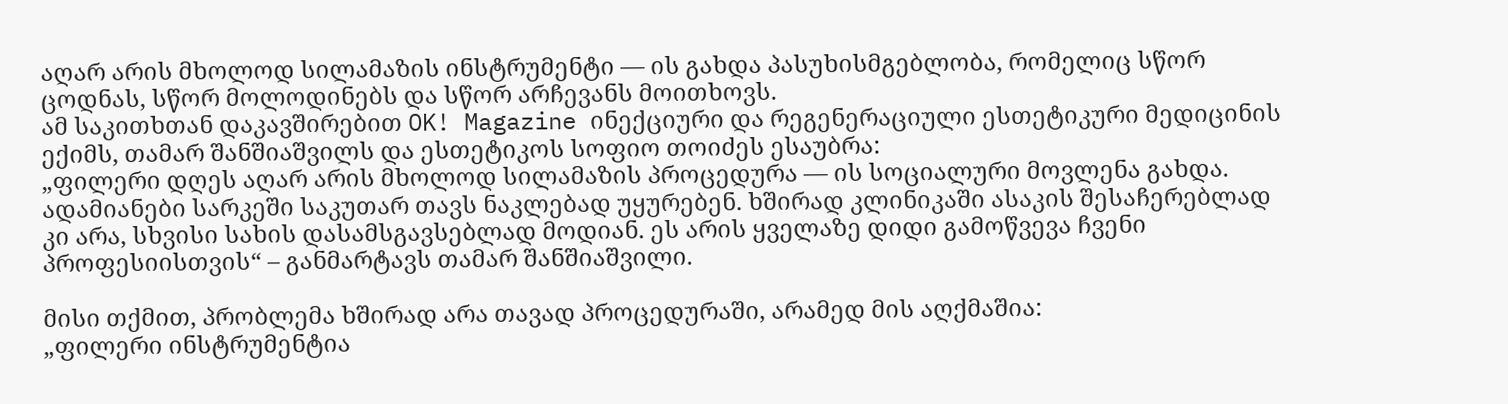აღარ არის მხოლოდ სილამაზის ინსტრუმენტი — ის გახდა პასუხისმგებლობა, რომელიც სწორ ცოდნას, სწორ მოლოდინებს და სწორ არჩევანს მოითხოვს.
ამ საკითხთან დაკავშირებით OK! Magazine ინექციური და რეგენერაციული ესთეტიკური მედიცინის ექიმს, თამარ შანშიაშვილს და ესთეტიკოს სოფიო თოიძეს ესაუბრა:
„ფილერი დღეს აღარ არის მხოლოდ სილამაზის პროცედურა — ის სოციალური მოვლენა გახდა. ადამიანები სარკეში საკუთარ თავს ნაკლებად უყურებენ. ხშირად კლინიკაში ასაკის შესაჩერებლად კი არა, სხვისი სახის დასამსგავსებლად მოდიან. ეს არის ყველაზე დიდი გამოწვევა ჩვენი პროფესიისთვის“ – განმარტავს თამარ შანშიაშვილი.

მისი თქმით, პრობლემა ხშირად არა თავად პროცედურაში, არამედ მის აღქმაშია:
„ფილერი ინსტრუმენტია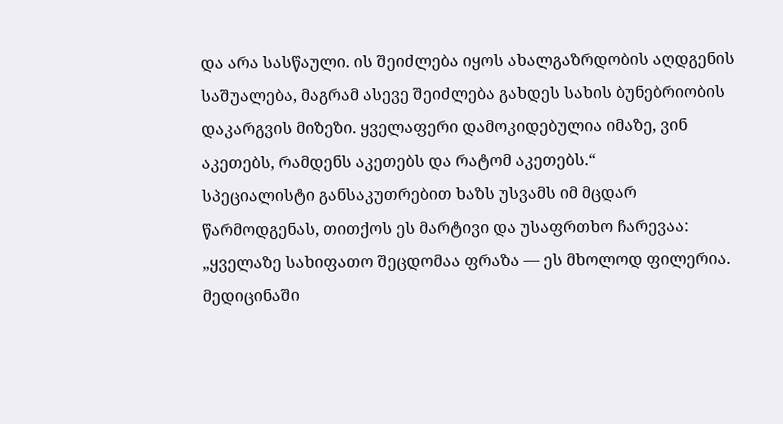და არა სასწაული. ის შეიძლება იყოს ახალგაზრდობის აღდგენის საშუალება, მაგრამ ასევე შეიძლება გახდეს სახის ბუნებრიობის დაკარგვის მიზეზი. ყველაფერი დამოკიდებულია იმაზე, ვინ აკეთებს, რამდენს აკეთებს და რატომ აკეთებს.“
სპეციალისტი განსაკუთრებით ხაზს უსვამს იმ მცდარ წარმოდგენას, თითქოს ეს მარტივი და უსაფრთხო ჩარევაა:
„ყველაზე სახიფათო შეცდომაა ფრაზა — ეს მხოლოდ ფილერია. მედიცინაში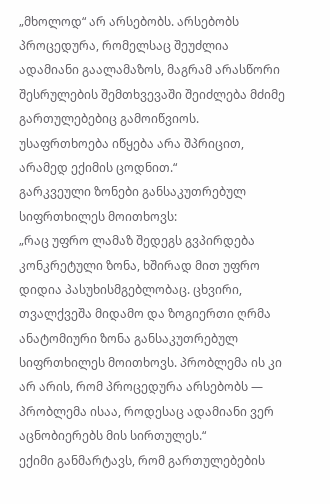„მხოლოდ“ არ არსებობს. არსებობს პროცედურა, რომელსაც შეუძლია ადამიანი გაალამაზოს, მაგრამ არასწორი შესრულების შემთხვევაში შეიძლება მძიმე გართულებებიც გამოიწვიოს. უსაფრთხოება იწყება არა შპრიცით, არამედ ექიმის ცოდნით.“
გარკვეული ზონები განსაკუთრებულ სიფრთხილეს მოითხოვს:
„რაც უფრო ლამაზ შედეგს გვპირდება კონკრეტული ზონა, ხშირად მით უფრო დიდია პასუხისმგებლობაც. ცხვირი, თვალქვეშა მიდამო და ზოგიერთი ღრმა ანატომიური ზონა განსაკუთრებულ სიფრთხილეს მოითხოვს. პრობლემა ის კი არ არის, რომ პროცედურა არსებობს — პრობლემა ისაა, როდესაც ადამიანი ვერ აცნობიერებს მის სირთულეს.“
ექიმი განმარტავს, რომ გართულებების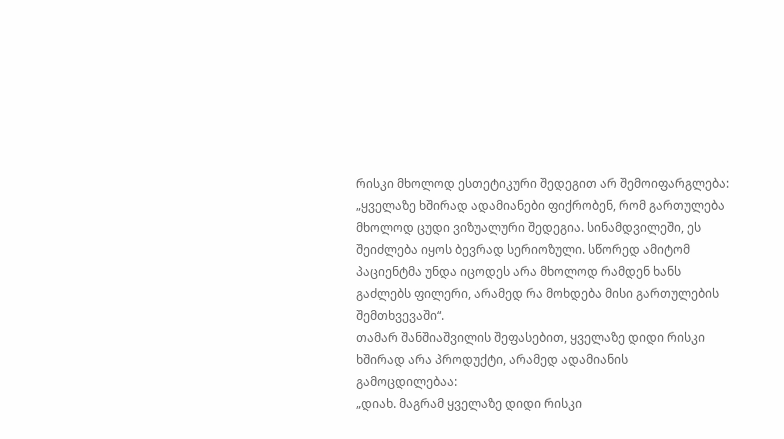რისკი მხოლოდ ესთეტიკური შედეგით არ შემოიფარგლება:
„ყველაზე ხშირად ადამიანები ფიქრობენ, რომ გართულება მხოლოდ ცუდი ვიზუალური შედეგია. სინამდვილეში, ეს შეიძლება იყოს ბევრად სერიოზული. სწორედ ამიტომ პაციენტმა უნდა იცოდეს არა მხოლოდ რამდენ ხანს გაძლებს ფილერი, არამედ რა მოხდება მისი გართულების შემთხვევაში“.
თამარ შანშიაშვილის შეფასებით, ყველაზე დიდი რისკი ხშირად არა პროდუქტი, არამედ ადამიანის გამოცდილებაა:
„დიახ. მაგრამ ყველაზე დიდი რისკი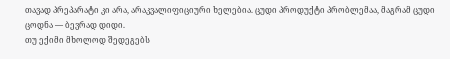თავად პრეპარატი კი არა, არაკვალიფიციური ხელებია. ცუდი პროდუქტი პრობლემაა, მაგრამ ცუდი ცოდნა — ბევრად დიდი.
თუ ექიმი მხოლოდ შედეგებს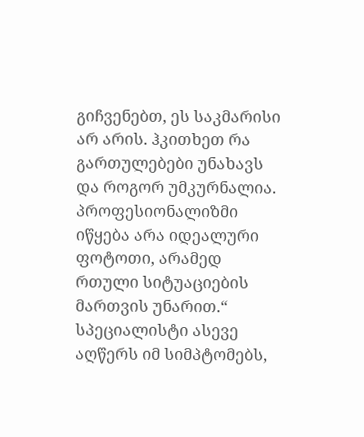გიჩვენებთ, ეს საკმარისი არ არის. ჰკითხეთ რა გართულებები უნახავს და როგორ უმკურნალია. პროფესიონალიზმი იწყება არა იდეალური ფოტოთი, არამედ რთული სიტუაციების მართვის უნარით.“
სპეციალისტი ასევე აღწერს იმ სიმპტომებს,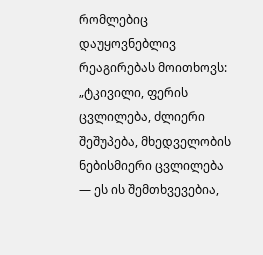რომლებიც დაუყოვნებლივ რეაგირებას მოითხოვს:
„ტკივილი, ფერის ცვლილება, ძლიერი შეშუპება, მხედველობის ნებისმიერი ცვლილება — ეს ის შემთხვევებია,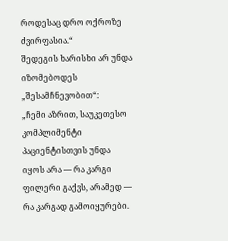როდესაც დრო ოქროზე ძვირფასია.“
შედეგის ხარისხი არ უნდა იზომებოდეს „შესამჩნევობით“:
„ჩემი აზრით, საუკეთესო კომპლიმენტი პაციენტისთვის უნდა იყოს არა — რა კარგი ფილერი გაქვს, არამედ — რა კარგად გამოიყურები.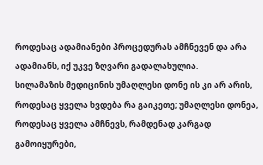როდესაც ადამიანები პროცედურას ამჩნევენ და არა ადამიანს, იქ უკვე ზღვარი გადალახულია.
სილამაზის მედიცინის უმაღლესი დონე ის კი არ არის, როდესაც ყველა ხვდება რა გაიკეთე; უმაღლესი დონეა, როდესაც ყველა ამჩნევს, რამდენად კარგად გამოიყურები,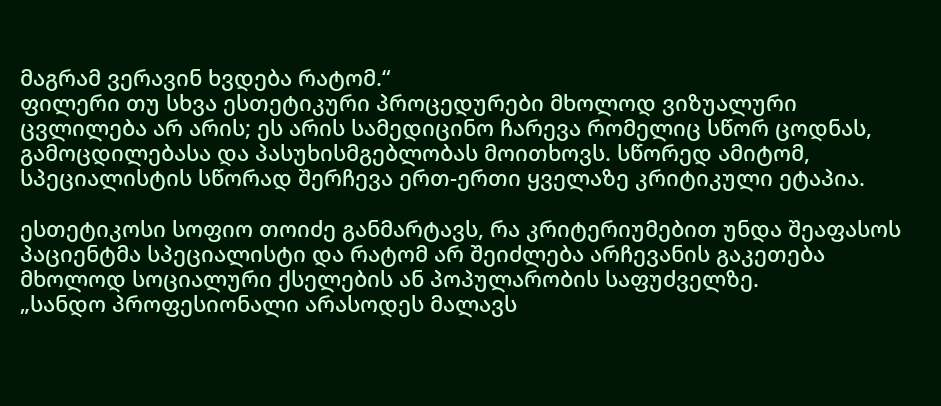მაგრამ ვერავინ ხვდება რატომ.“
ფილერი თუ სხვა ესთეტიკური პროცედურები მხოლოდ ვიზუალური ცვლილება არ არის; ეს არის სამედიცინო ჩარევა რომელიც სწორ ცოდნას, გამოცდილებასა და პასუხისმგებლობას მოითხოვს. სწორედ ამიტომ, სპეციალისტის სწორად შერჩევა ერთ-ერთი ყველაზე კრიტიკული ეტაპია.

ესთეტიკოსი სოფიო თოიძე განმარტავს, რა კრიტერიუმებით უნდა შეაფასოს პაციენტმა სპეციალისტი და რატომ არ შეიძლება არჩევანის გაკეთება მხოლოდ სოციალური ქსელების ან პოპულარობის საფუძველზე.
„სანდო პროფესიონალი არასოდეს მალავს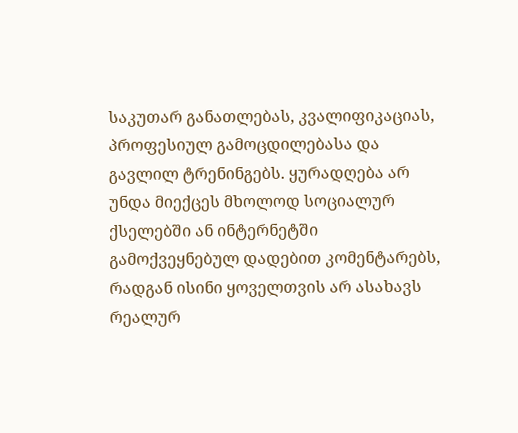საკუთარ განათლებას, კვალიფიკაციას, პროფესიულ გამოცდილებასა და გავლილ ტრენინგებს. ყურადღება არ უნდა მიექცეს მხოლოდ სოციალურ ქსელებში ან ინტერნეტში გამოქვეყნებულ დადებით კომენტარებს, რადგან ისინი ყოველთვის არ ასახავს რეალურ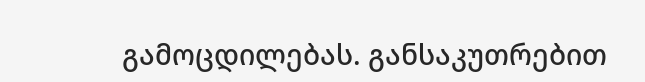გამოცდილებას. განსაკუთრებით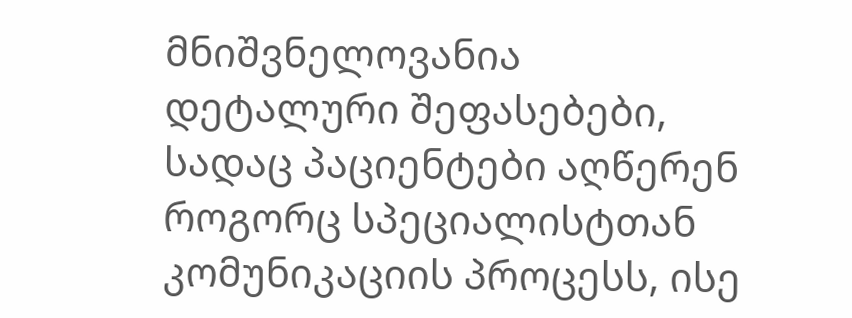მნიშვნელოვანია დეტალური შეფასებები, სადაც პაციენტები აღწერენ როგორც სპეციალისტთან კომუნიკაციის პროცესს, ისე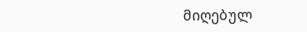მიღებულ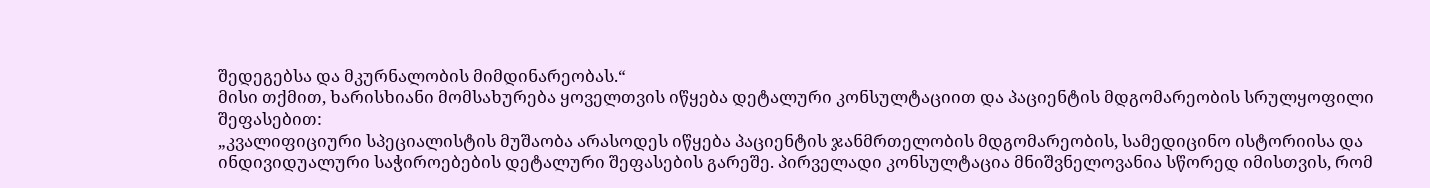შედეგებსა და მკურნალობის მიმდინარეობას.“
მისი თქმით, ხარისხიანი მომსახურება ყოველთვის იწყება დეტალური კონსულტაციით და პაციენტის მდგომარეობის სრულყოფილი შეფასებით:
„კვალიფიციური სპეციალისტის მუშაობა არასოდეს იწყება პაციენტის ჯანმრთელობის მდგომარეობის, სამედიცინო ისტორიისა და ინდივიდუალური საჭიროებების დეტალური შეფასების გარეშე. პირველადი კონსულტაცია მნიშვნელოვანია სწორედ იმისთვის, რომ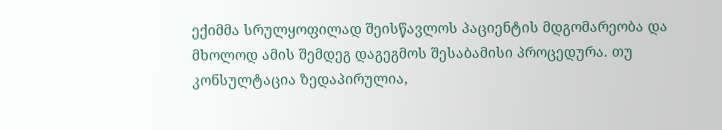ექიმმა სრულყოფილად შეისწავლოს პაციენტის მდგომარეობა და მხოლოდ ამის შემდეგ დაგეგმოს შესაბამისი პროცედურა. თუ კონსულტაცია ზედაპირულია,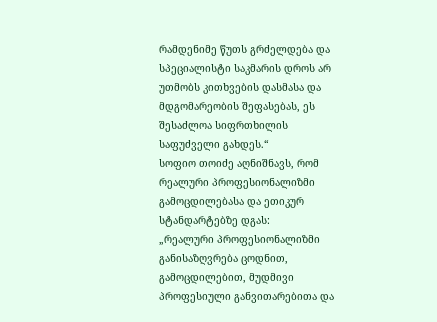რამდენიმე წუთს გრძელდება და სპეციალისტი საკმარის დროს არ უთმობს კითხვების დასმასა და მდგომარეობის შეფასებას, ეს შესაძლოა სიფრთხილის საფუძველი გახდეს.“
სოფიო თოიძე აღნიშნავს, რომ რეალური პროფესიონალიზმი გამოცდილებასა და ეთიკურ სტანდარტებზე დგას:
„რეალური პროფესიონალიზმი განისაზღვრება ცოდნით, გამოცდილებით, მუდმივი პროფესიული განვითარებითა და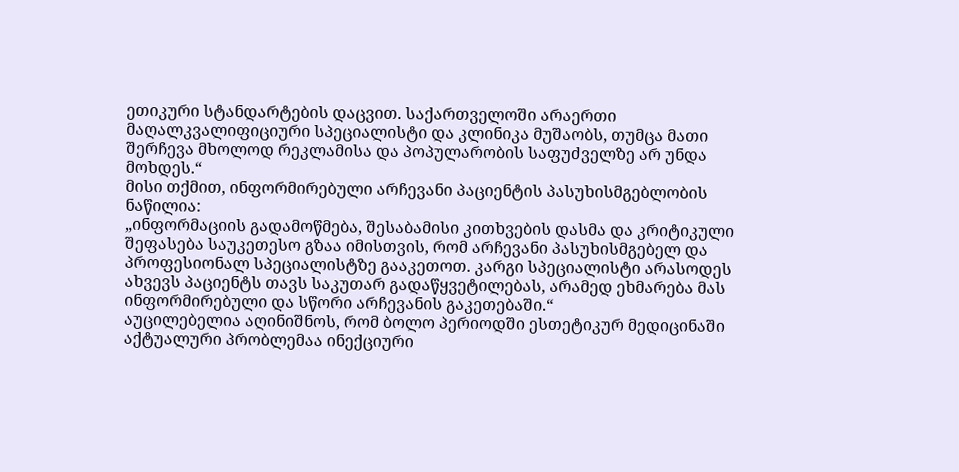ეთიკური სტანდარტების დაცვით. საქართველოში არაერთი მაღალკვალიფიციური სპეციალისტი და კლინიკა მუშაობს, თუმცა მათი შერჩევა მხოლოდ რეკლამისა და პოპულარობის საფუძველზე არ უნდა მოხდეს.“
მისი თქმით, ინფორმირებული არჩევანი პაციენტის პასუხისმგებლობის ნაწილია:
„ინფორმაციის გადამოწმება, შესაბამისი კითხვების დასმა და კრიტიკული შეფასება საუკეთესო გზაა იმისთვის, რომ არჩევანი პასუხისმგებელ და პროფესიონალ სპეციალისტზე გააკეთოთ. კარგი სპეციალისტი არასოდეს ახვევს პაციენტს თავს საკუთარ გადაწყვეტილებას, არამედ ეხმარება მას ინფორმირებული და სწორი არჩევანის გაკეთებაში.“
აუცილებელია აღინიშნოს, რომ ბოლო პერიოდში ესთეტიკურ მედიცინაში აქტუალური პრობლემაა ინექციური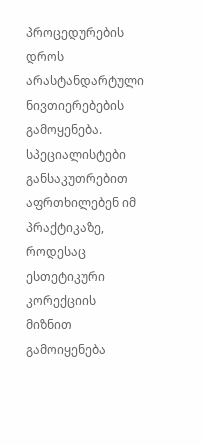პროცედურების დროს არასტანდარტული ნივთიერებების გამოყენება. სპეციალისტები განსაკუთრებით აფრთხილებენ იმ პრაქტიკაზე, როდესაც ესთეტიკური კორექციის მიზნით გამოიყენება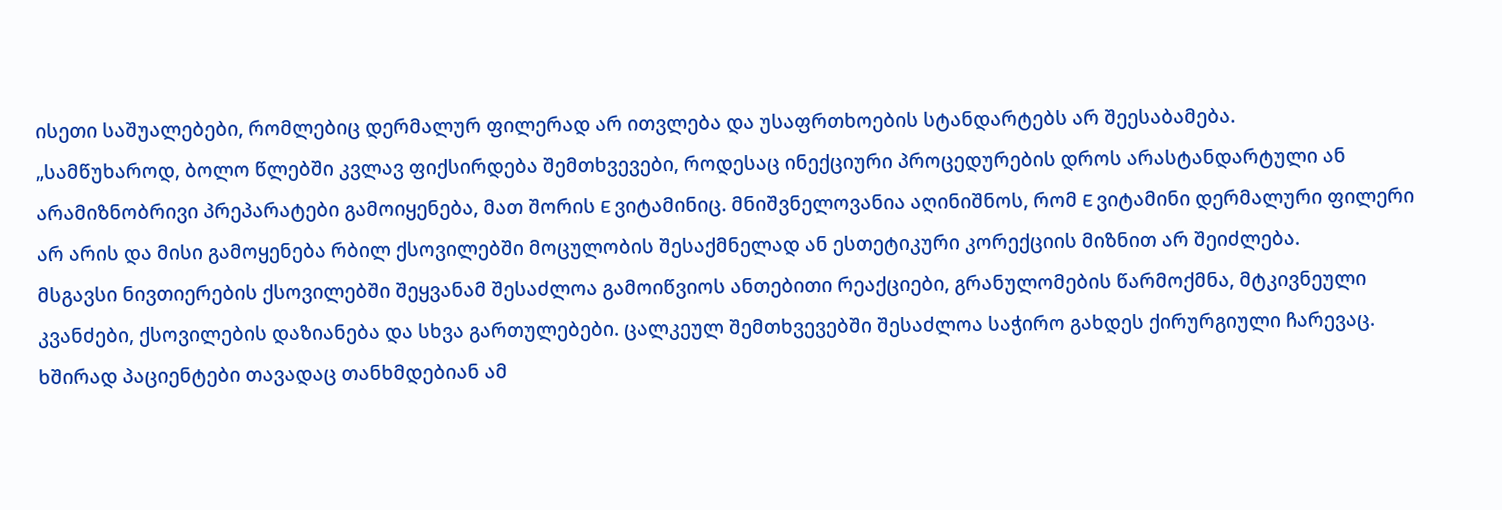ისეთი საშუალებები, რომლებიც დერმალურ ფილერად არ ითვლება და უსაფრთხოების სტანდარტებს არ შეესაბამება.
„სამწუხაროდ, ბოლო წლებში კვლავ ფიქსირდება შემთხვევები, როდესაც ინექციური პროცედურების დროს არასტანდარტული ან არამიზნობრივი პრეპარატები გამოიყენება, მათ შორის E ვიტამინიც. მნიშვნელოვანია აღინიშნოს, რომ E ვიტამინი დერმალური ფილერი არ არის და მისი გამოყენება რბილ ქსოვილებში მოცულობის შესაქმნელად ან ესთეტიკური კორექციის მიზნით არ შეიძლება.
მსგავსი ნივთიერების ქსოვილებში შეყვანამ შესაძლოა გამოიწვიოს ანთებითი რეაქციები, გრანულომების წარმოქმნა, მტკივნეული კვანძები, ქსოვილების დაზიანება და სხვა გართულებები. ცალკეულ შემთხვევებში შესაძლოა საჭირო გახდეს ქირურგიული ჩარევაც.
ხშირად პაციენტები თავადაც თანხმდებიან ამ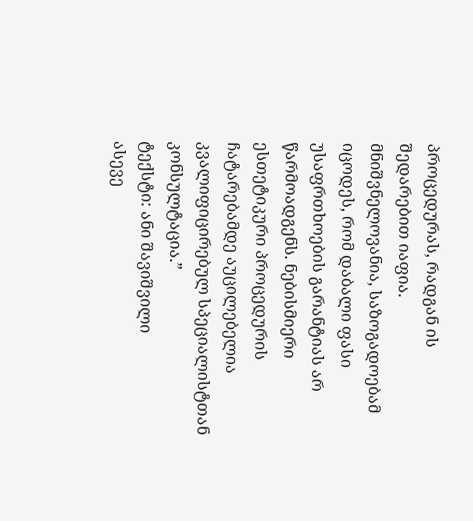პროცედურას, რადგან ის შედარებით იაფია. მნიშვნელოვანია, საზოგადოებამ იცოდეს, რომ დაბალი ფასი უსაფრთხოების გარანტიას არ წარმოადგენს. ნებისმიერი ესთეტიკური პროცედურის ჩატარებამდე აუცილებელია კვალიფიცირებულ სპეციალისტთან კონსულტაცია.”
ტექსტი: ანი შავიშვილი
ასევე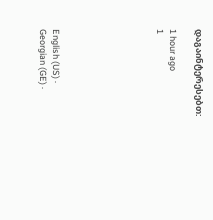დაგაინტერესებთ:

1 hour ago
1







English (US) ·
Georgian (GE) ·